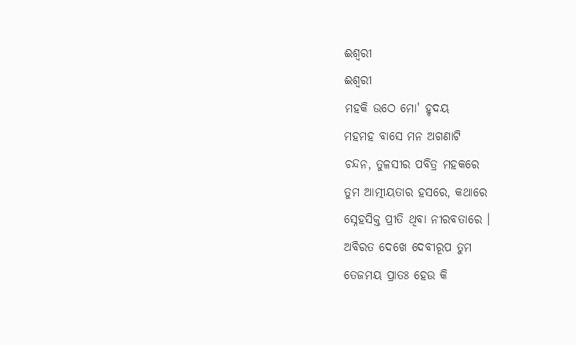ଈଶ୍ବରୀ
ଈଶ୍ବରୀ
ମହକି ଉଠେ ମୋ' ହୃଦୟ
ମହମହ ବାସେ ମନ ଅଗଣାଟି
ଚନ୍ଦନ, ତୁଳସୀର ପବିତ୍ର ମହକରେ
ତୁମ ଆତ୍ମୀୟତାର ହସରେ, କଥାରେ
ସ୍ନେହସିକ୍ତ ପ୍ରୀତି ଥିବା ନୀରବତାରେ ।
ଅବିରତ ଦେଖେ ଦେବୀରୂପ ତୁମ
ତେଜମୟ ପ୍ରାତଃ ହେଉ କି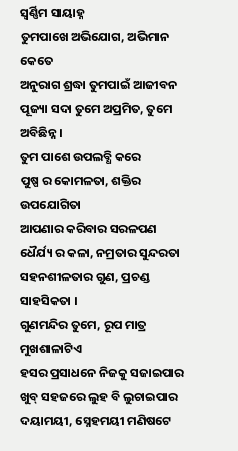ସ୍ୱର୍ଣ୍ଣିମ ସାୟାହ୍ନ
ତୁମପାଖେ ଅଭିଯୋଗ, ଅଭିମାନ କେତେ
ଅନୁରାଗ ଶ୍ରଦ୍ଧା ତୁମପାଇଁ ଆଜୀବନ
ପୂଜ୍ୟା ସଦା ତୁମେ ଅପ୍ରମିତ, ତୁମେ ଅବିଛିନ୍ନ ।
ତୁମ ପାଶେ ଉପଲବ୍ଧି କରେ
ପୁଷ୍ପ ର କୋମଳତା, ଶକ୍ତିର ଉପଯୋଗିତା
ଆପଣାର କରିବାର ସରଳପଣ
ଧୈର୍ଯ୍ୟ ର କଳା, ନମ୍ରତାର ସୁନ୍ଦରତା
ସହନଶୀଳତାର ଗୁଣ, ପ୍ରଚଣ୍ଡ ସାହସିକତା ।
ଗୁଣମନ୍ଦିର ତୁମେ, ରୂପ ମାତ୍ର ମୁଖଶାଳାଟିଏ
ହସର ପ୍ରସାଧନେ ନିଜକୁ ସଜାଇପାର
ଖୁବ୍ ସହଜରେ ଲୁହ ବି ଲୁଚାଇପାର
ଦୟାମୟୀ, ସ୍ନେହମୟୀ ମଣିଷଟେ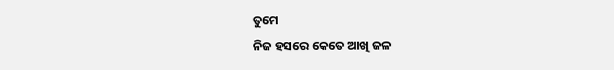ତୁମେ
ନିଜ ହସରେ କେତେ ଆଖି ଜଳ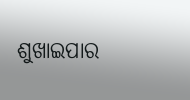ଶୁଖାଇପାର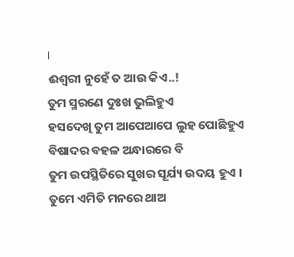।
ଈଶ୍ବରୀ ନୁହେଁ ତ ଆଉ କିଏ..!
ତୁମ ସ୍ମରଣେ ଦୁଃଖ ଭୁଲିହୁଏ
ହସଦେଖି ତୁମ ଆପେଆପେ ଲୁହ ପୋଛିହୁଏ
ବିଷାଦର ବହଳ ଅନ୍ଧାରରେ ବି
ତୁମ ଉପସ୍ଥିତିରେ ସୁଖର ସୂର୍ଯ୍ୟ ଉଦୟ ହୁଏ ।
ତୁମେ ଏମିତି ମନରେ ଥାଅ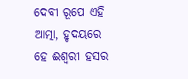ଦେବୀ ରୂପେ ଏହି ଆତ୍ମା, ହୃଦୟରେ
ହେ ଈଶ୍ବରୀ ହସର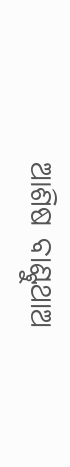ଆଶିଷ ବାଣ୍ଟୁଥାଅ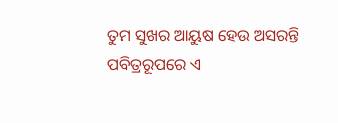ତୁମ ସୁଖର ଆୟୁଷ ହେଉ ଅସରନ୍ତି
ପବିତ୍ରରୂପରେ ଏ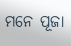ମନେ ପୂଜା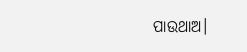ପାଉଥାଅ।